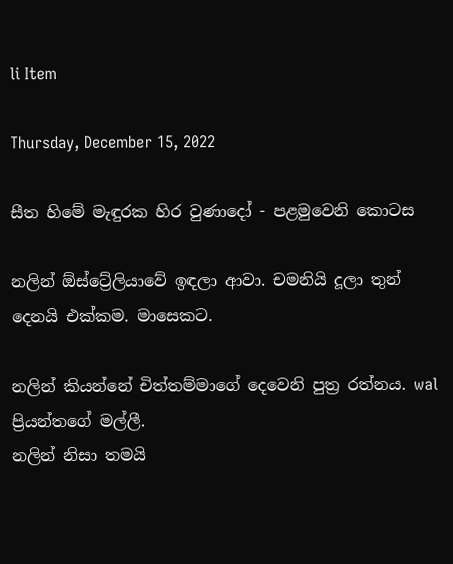li Item

Thursday, December 15, 2022

සීත හිමේ මැඳුරක හිර වුණාදෝ - පළමුවෙනි කොටස

නලින් ඕස්ට්‍රේලියාවේ ඉඳලා ආවා. චමනියි දූලා තුන් දෙනයි එක්කම. මාසෙකට.

නලින් කියන්නේ චිත්තම්මාගේ දෙවෙනි පුත්‍ර රත්නය. wal ප්‍රියන්තගේ මල්ලී.
නලින් නිසා තමයි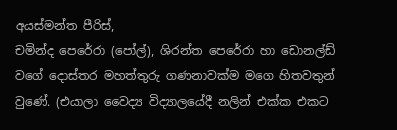අයස්මන්ත පීරිස්,
චමින්ද පෙරේරා (පෝල්), ශිරන්ත පෙරේරා හා ඩොනල්ඩ් වගේ දොස්තර මහත්තුරු ගණනාවක්ම මගෙ හිතවතුන් වුණේ. (එයාලා වෛද්‍ය විද්‍යාලයේදී නලින් එක්ක එකට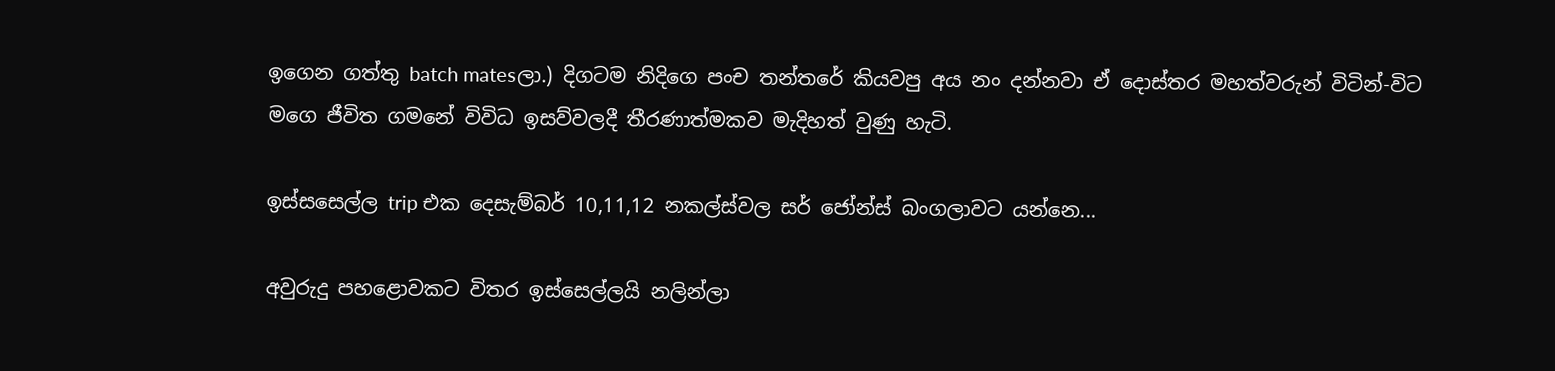ඉගෙන ගත්තු batch matesලා.) දිගටම නිදිගෙ පංච තන්තරේ කියවපු අය නං දන්නවා ඒ දොස්තර මහත්වරුන් විටින්-විට මගෙ ජීවිත ගමනේ විවිධ ඉසව්වලදී තීරණාත්මකව මැදිහත් වුණු හැටි.

ඉස්සසෙල්ල trip එක දෙසැම්බර් 10,11,12 නකල්ස්වල සර් ජෝන්ස් බංගලාවට යන්නෙ...

අවුරුදු පහළොවකට විතර ඉස්සෙල්ලයි නලින්ලා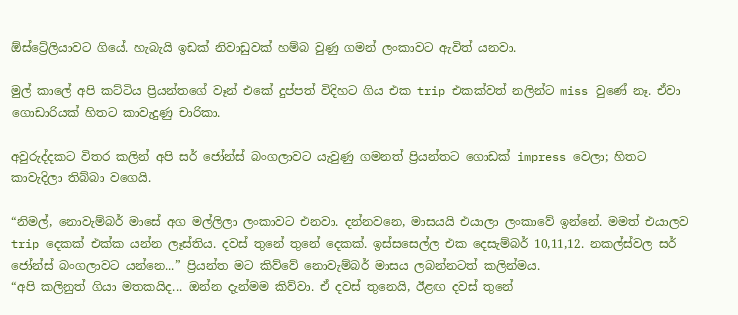ඕස්ට්‍රේලියාවට ගියේ. හැබැයි ඉඩක් නිවාඩුවක් හම්බ වුණු ගමන් ලංකාවට ඇවිත් යනවා.

මුල් කාලේ අපි කට්ටිය ප්‍රියන්තගේ වෑන් එකේ දුප්පත් විදිහට ගිය එක trip එකක්වත් නලින්ට miss වුණේ නෑ. ඒවා ගොඩාරියක් හිතට කාවැදුණු චාරිකා.

අවුරුද්දකට විතර කලින් අපි සර් ජෝන්ස් බංගලාවට යැවුණු ගමනත් ප්‍රියන්තට ගොඩක් impress වෙලා; හිතට කාවැදිලා තිබ්බා වගෙයි.

“නිමල්, නොවැම්බර් මාසේ අග මල්ලිලා ලංකාවට එනවා. දන්නවනෙ, මාසයයි එයාලා ලංකාවේ ඉන්නේ. මමත් එයාලව trip දෙකක් එක්ක යන්න ලෑස්තිය. දවස් තුනේ තුනේ දෙකක්. ඉස්සසෙල්ල එක දෙසැම්බර් 10,11,12. නකල්ස්වල සර් ජෝන්ස් බංගලාවට යන්නෙ...” ප්‍රියන්ත මට කිව්වේ නොවැම්බර් මාසය ලබන්නටත් කලින්මය.
“අපි කලිනුත් ගියා මතකයිද... ඔන්න දැන්මම කිව්වා. ඒ දවස් තුනෙයි, ඊළඟ දවස් තුනේ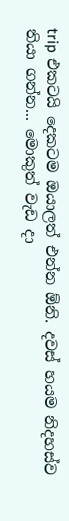trip එකටයි දෙකටම ඔයාලත් එන්න ඕනි. දවස් හයම නිදහස්ව තියා ගන්න... මොකුත් වැඩ දා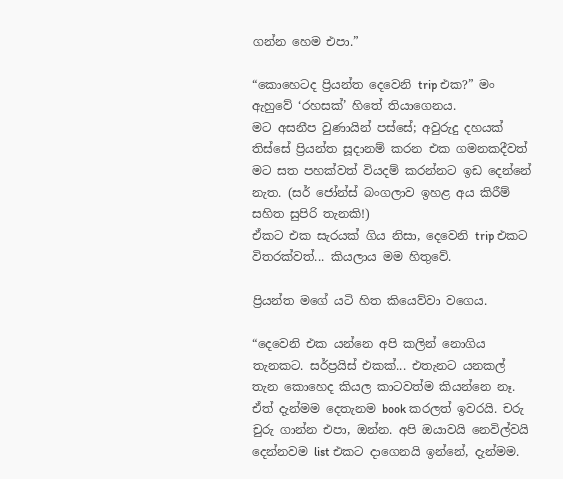ගන්න හෙම එපා.”

“කොහෙටද ප්‍රියන්ත දෙවෙනි trip එක?” මං ඇහුවේ ‘රහසක්’ හිතේ තියාගෙනය.
මට අසනීප වුණායින් පස්සේ; අවුරුදු දහයක් තිස්සේ ප්‍රියන්ත සූදානම් කරන එක ගමනකදීවත් මට සත පහක්වත් වියදම් කරන්නට ඉඩ දෙන්නේ නැත. (සර් ජෝන්ස් බංගලාව ඉහළ අය කිරීම් සහිත සුපිරි තැනකි!)
ඒකට එක සැරයක් ගිය නිසා, දෙවෙනි trip එකට විතරක්වත්... කියලාය මම හිතුවේ.

ප්‍රියන්ත මගේ යටි හිත කියෙව්වා වගෙය.

“දෙවෙනි එක යන්නෙ අපි කලින් නොගිය තැනකට. සර්ප්‍රයිස් එකක්... එතැනට යනකල් තැන කොහෙද කියල කාටවත්ම කියන්නෙ නෑ. ඒත් දැන්මම දෙතැනම book කරලත් ඉවරයි. චරු චුරු ගාන්න එපා, ඔන්න. අපි ඔයාවයි නෙවිල්වයි දෙන්නවම list එකට දාගෙනයි ඉන්නේ, දැන්මම.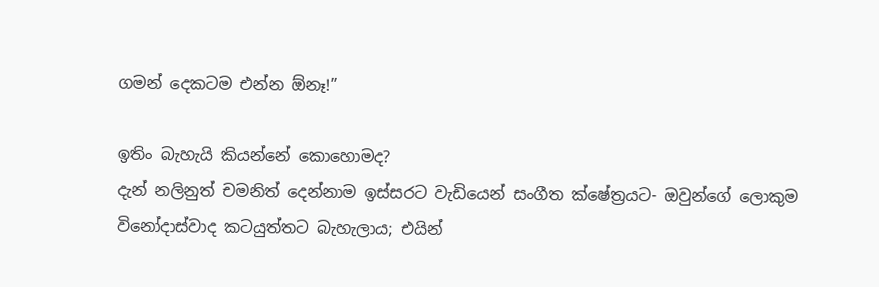ගමන් දෙකටම එන්න ඕනෑ!”

ඉතිං බැහැයි කියන්නේ කොහොමද?
දැන් නලිනුත් චමනිත් දෙන්නාම ඉස්සරට වැඩියෙන් සංගීත ක්ෂේත්‍රයට- ඔවුන්ගේ ලොකුම විනෝදාස්වාද කටයුත්තට බැහැලාය; එයින්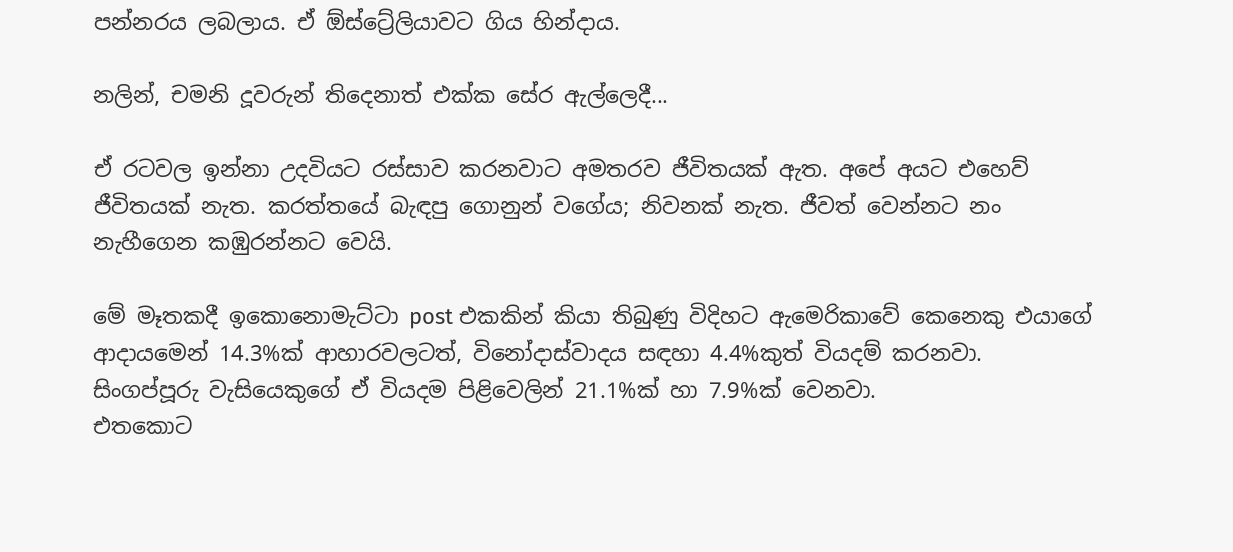පන්නරය ලබලාය. ඒ ඕස්ට්‍රේලියාවට ගිය හින්දාය.

නලින්, චමනි දූවරුන් තිදෙනාත් එක්ක සේර ඇල්ලෙදී...

ඒ රටවල ඉන්නා උදවියට රස්සාව කරනවාට අමතරව ජීවිතයක් ඇත. අපේ අයට එහෙව් ජීවිතයක් නැත. කරත්තයේ බැඳපු ගොනුන් වගේය; නිවනක් නැත. ජීවත් වෙන්නට නං නැහීගෙන කඹුරන්නට වෙයි.

මේ මෑතකදී ඉකොනොමැට්ටා post එකකින් කියා තිබුණු විදිහට ඇමෙරිකාවේ කෙනෙකු එයාගේ ආදායමෙන් 14.3%ක් ආහාරවලටත්, විනෝදාස්වාදය සඳහා 4.4%කුත් වියදම් කරනවා.
සිංගප්පූරු වැසියෙකුගේ ඒ වියදම පිළිවෙලින් 21.1%ක් හා 7.9%ක් වෙනවා.
එතකොට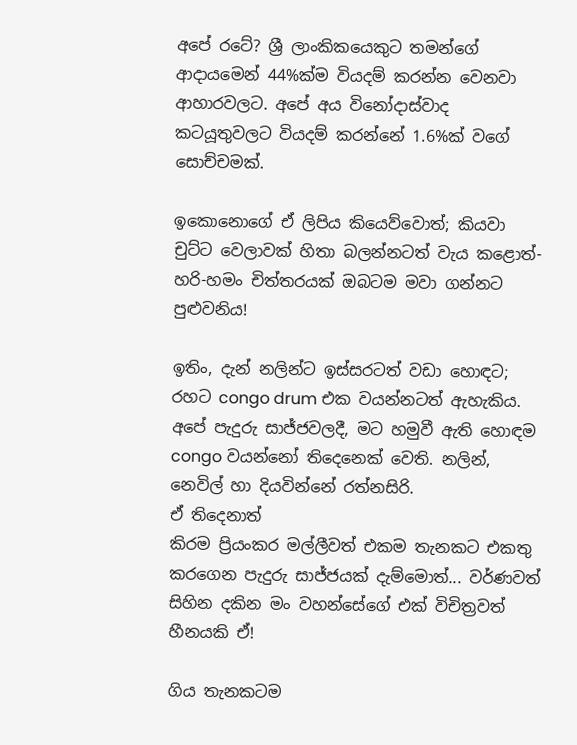අපේ රටේ? ශ්‍රී ලාංකිකයෙකුට තමන්ගේ ආදායමෙන් 44%ක්ම වියදම් කරන්න වෙනවා ආහාරවලට. අපේ අය විනෝදාස්වාද කටයූතුවලට වියදම් කරන්නේ 1.6%ක් වගේ සොච්චමක්.

ඉකොනොගේ ඒ ලිපිය කියෙව්වොත්; කියවා චුට්ට වෙලාවක් හිතා බලන්නටත් වැය කළොත්- හරි-හමං චිත්‍තරයක් ඔබටම මවා ගන්නට පුළුවනිය!

ඉතිං, දැන් නලින්ට ඉස්සරටත් වඩා හොඳට; රහට congo drum එක වයන්නටත් ඇහැකිය. අපේ පැදුරු සාජ්ජවලදී, මට හමුවී ඇති හොඳම congo වයන්නෝ තිදෙනෙක් වෙති. නලින්, නෙවිල් හා දියවින්නේ රත්නසිරි.
ඒ තිදෙනාත්
කිරම ප්‍රියංකර මල්ලීවත් එකම තැනකට එකතු කරගෙන පැදුරු සාජ්ජයක් දැම්මොත්... වර්ණවත් සිහින දකින මං වහන්සේගේ එක් විචිත්‍රවත් හීනයකි ඒ!

ගිය තැනකටම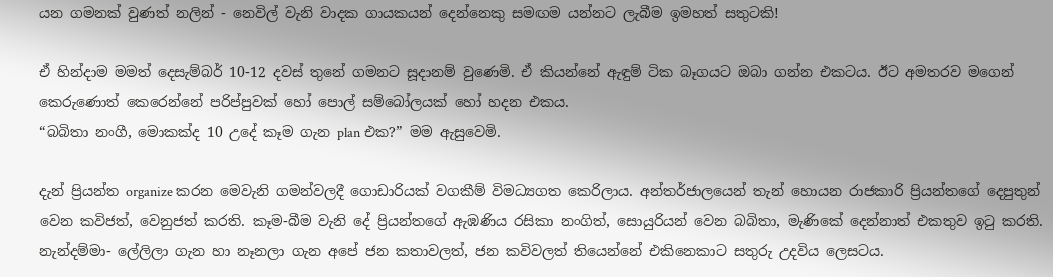යන ගමනක් වුණත් නලින් - නෙවිල් වැනි වාදක ගායකයන් දෙන්නෙකු සමඟම යන්නට ලැබීම ඉමහත් සතුටකි!

ඒ හින්දාම මමත් දෙසැම්බර් 10-12 දවස් තුනේ ගමනට සූදානම් වුණෙමි. ඒ කියන්නේ ඇඳුම් ටික බෑගයට ඔබා ගන්න එකටය. ඊට අමතරව මගෙන් කෙරුණොත් කෙරෙන්නේ පරිප්පුවක් හෝ පොල් සම්බෝලයක් හෝ හදන එකය.
“බබිතා නංගී, මොකක්ද 10 උදේ කෑම ගැන plan එක?” මම ඇසුවෙමි.

දැන් ප්‍රියන්ත organize කරන මෙවැනි ගමන්වලදී ගොඩාරියක් වගකීම් විමධ්‍යගත කෙරිලාය. අන්තර්ජාලයෙන් තැන් හොයන රාජකාරි ප්‍රියන්තගේ දෙපුතුන් වෙන කවිජත්, වෙනුජත් කරති. කෑම-බීම වැනි දේ ප්‍රියන්තගේ ඇඹණිය රසිකා නංගිත්, සොයුරියන් වෙන බබිතා, මැණිකේ දෙන්නාත් එකතුව ඉටු කරති.
නැන්දම්මා- ලේලිලා ගැන හා නෑනලා ගැන අපේ ජන කතාවලත්, ජන කවිවලත් තියෙන්නේ එකිනෙකාට සතුරු උදවිය ලෙසටය.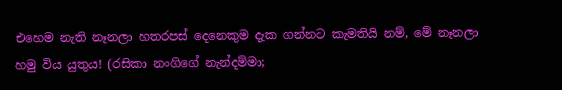එහෙම නැති නෑනලා හතරපස් දෙනෙකුම දැක ගන්නට කැමතියි නම්, මේ නෑනලා හමු විය යුතුය! (රසිකා නංගිගේ නැන්දම්මා;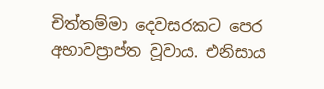චිත්තම්මා දෙවසරකට පෙර අභාවප්‍රාප්ත වූවාය. එනිසාය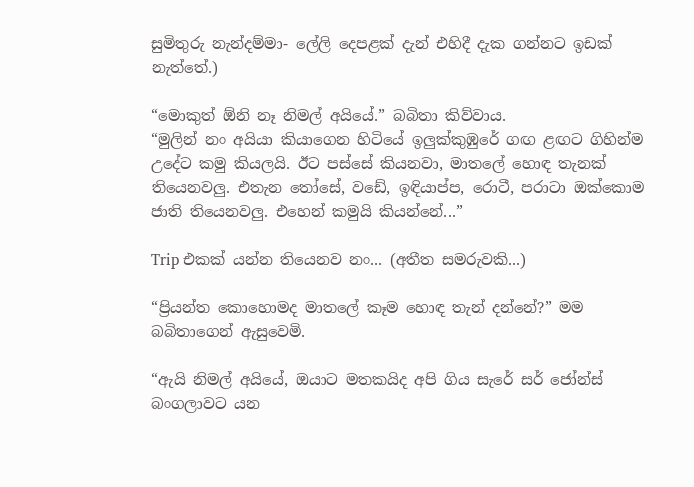සුමිතුරු නැන්දම්මා- ලේලි දෙපළක් දැන් එහිදී දැක ගන්නට ඉඩක් නැත්තේ.)

“මොකුත් ඕනි නෑ නිමල් අයියේ.” බබිතා කිව්වාය.
“මුලින් නං අයියා කියාගෙන හිටියේ ඉලුක්කුඹුරේ ගඟ ළඟට ගිහින්ම උදේට කමු කියලයි. ඊට පස්සේ කියනවා, මාතලේ හොඳ තැනක් තියෙනවලු. එතැන තෝසේ, වඩේ, ඉඳියාප්ප, රොටී, පරාටා ඔක්කොම ජාති තියෙනවලු. එහෙන් කමුයි කියන්නේ...”

Trip එකක් යන්න තියෙනව නං... (අතීත සමරුවකි...)

“ප්‍රියන්ත කොහොමද මාතලේ කෑම හොඳ තැන් දන්නේ?” මම බබිතාගෙන් ඇසුවෙමි.

“ඇයි නිමල් අයියේ, ඔයාට මතකයිද අපි ගිය සැරේ සර් ජෝන්ස් බංගලාවට යන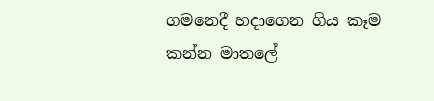ගමනෙදී හදාගෙන ගිය කෑම කන්න මාතලේ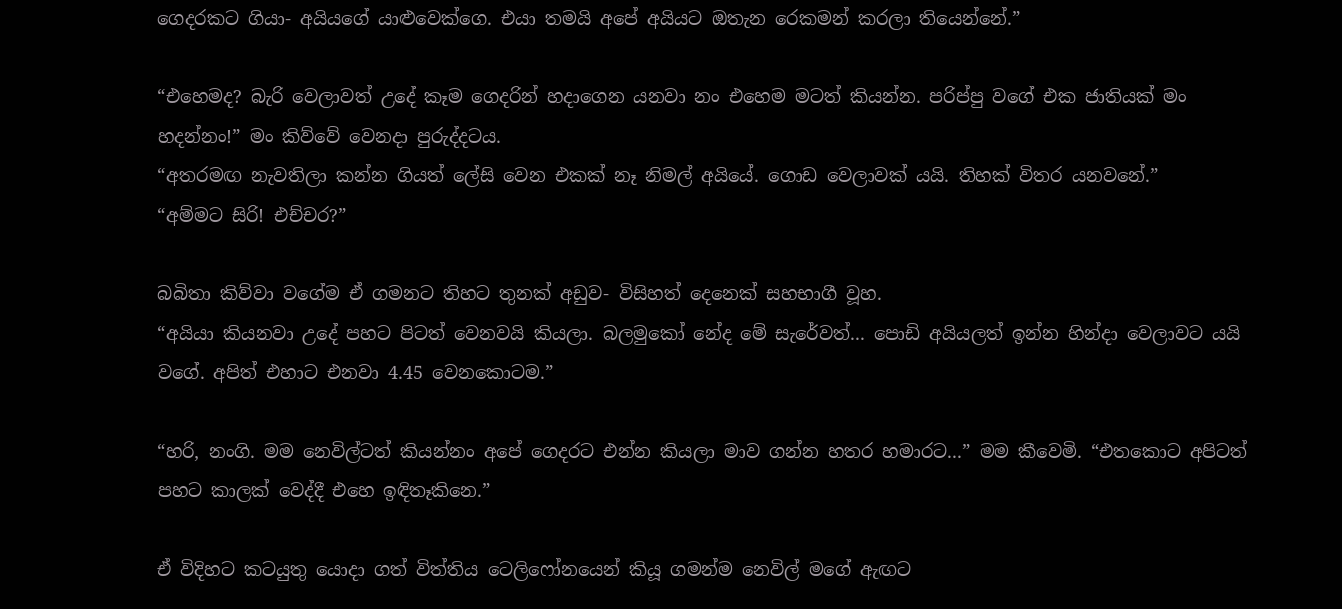ගෙදරකට ගියා- අයියගේ යාළුවෙක්ගෙ. එයා තමයි අපේ අයියට ඔතැන රෙකමන් කරලා තියෙන්නේ.”

“එහෙමද? බැරි වෙලාවත් උදේ කෑම ගෙදරින් හදාගෙන යනවා නං එහෙම මටත් කියන්න. පරිප්පු වගේ එක ජාතියක් මං හදන්නං!” මං කිව්වේ වෙනදා පුරුද්දටය.
“අතරමඟ නැවතිලා කන්න ගියත් ලේසි වෙන එකක් නෑ නිමල් අයියේ. ගොඩ වෙලාවක් යයි. තිහක් විතර යනවනේ.”
“අම්මට සිරි! එච්චර?”

බබිතා කිව්වා වගේම ඒ ගමනට තිහට තුනක් අඩුව- විසිහත් දෙනෙක් සහභාගී වූහ.
“අයියා කියනවා උදේ පහට පිටත් වෙනවයි කියලා. බලමුකෝ නේද මේ සැරේවත්... පොඩි අයියලත් ඉන්න හින්දා වෙලාවට යයි වගේ. අපිත් එහාට එනවා 4.45 වෙනකොටම.”

“හරි, නංගි. මම නෙවිල්ටත් කියන්නං අපේ ගෙදරට එන්න කියලා මාව ගන්න හතර හමාරට...” මම කීවෙමි. “එතකොට අපිටත් පහට කාලක් වෙද්දී එහෙ ඉඳිතෑකිනෙ.”

ඒ විදිහට කටයුතු යොදා ගත් විත්තිය ටෙලිෆෝනයෙන් කියූ ගමන්ම නෙවිල් මගේ ඇඟට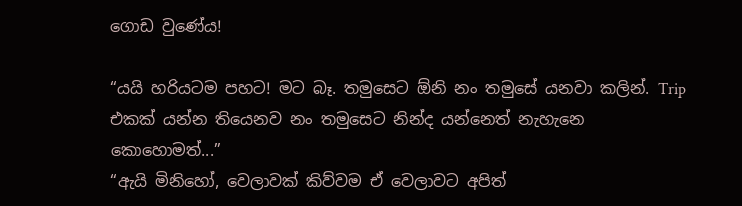ගොඩ වුණේය!

“යයි හරියටම පහට! මට බෑ. තමුසෙට ඕනි නං තමුසේ යනවා කලින්. Trip එකක් යන්න තියෙනව නං තමුසෙට නින්ද යන්නෙත් නැහැනෙ කොහොමත්...”
“ඇයි මිනිහෝ, වෙලාවක් කිව්වම ඒ වෙලාවට අපිත්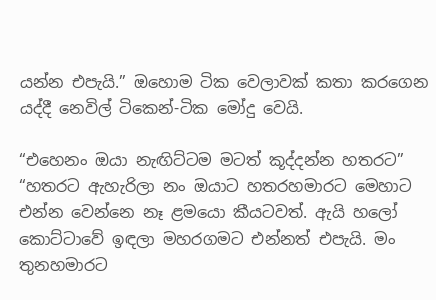යන්න එපැයි.” ඔහොම ටික වෙලාවක් කතා කරගෙන යද්දී නෙවිල් ටිකෙන්-ටික මෝදු වෙයි.

“එහෙනං ඔයා නැඟිට්ටම මටත් කූද්දන්න හතරට”
“හතරට ඇහැරිලා නං ඔයාට හතරහමාරට මෙහාට එන්න වෙන්නෙ නෑ ළමයො කීයටවත්. ඇයි හලෝ කොට්ටාවේ ඉඳලා මහරගමට එන්නත් එපැයි. මං තුනහමාරට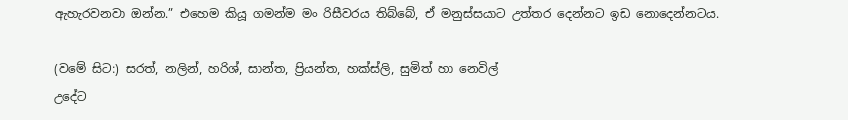ඇහැරවනවා ඔන්න.” එහෙම කියූ ගමන්ම මං රිසීවරය තිබ්බේ, ඒ මනුස්සයාට උත්තර දෙන්නට ඉඩ නොදෙන්නටය.

(වමේ සිට:) සරත්, නලින්, හරිශ්, සාන්ත, ප්‍රියන්ත, හක්ස්ලි, සුමිත් හා නෙවිල්
උදේට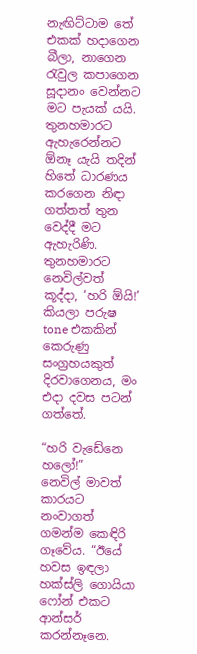නැඟිට්ටාම තේ එකක් හදාගෙන බීලා, නාගෙන රැවුල කපාගෙන සූදානං වෙන්නට මට පැයක් යයි. තුනහමාරට ඇහැරෙන්නට ඕනෑ යැයි තදින් හිතේ ධාරණය කරගෙන නිඳා ගත්තත් තුන වෙද්දී මට ඇහැරිණි. තුනහමාරට නෙවිල්වත් කූද්දා, ‘හරි ඕයි!’ කියලා පරුෂ tone එකකින් කෙරුණු සංග්‍රහයකුත් දිරවාගෙනය, මං එදා දවස පටන් ගත්තේ.

“හරි වැඩේනෙ හලෝ!”
නෙවිල් මාවත් කාරයට නංවාගත් ගමන්ම කෙඳිරි ගෑවේය. “ඊයේ හවස ඉඳලා හක්ස්ලි ගොයියා ෆෝන් එකට ආන්සර් කරන්නෑනෙ.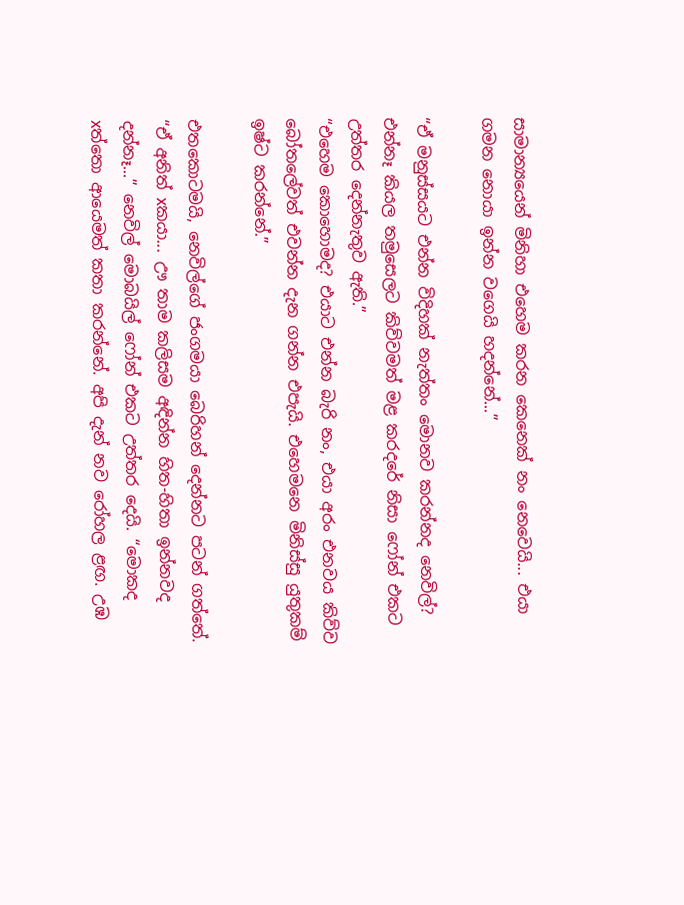සාමාන්‍යයෙන් මිනිහා එහෙම කරන කෙනෙක් නං නෙවෙයි... එයා ගමන නොයා ඉන්න වගෙයි හදන්නේ...”

“ඒ මනුස්සයට එන්න විදිහක් නැත්තං මොනව කරන්නද නෙවිල්? එන්නෑ කියල තමුසෙලට කිව්වමත් මළ කරදරේ නිසා ෆෝන් එකට උත්තර දෙන්නැතුව ඇති.”
“එහෙම කොහොමද? එයාට එන්න බැරි නං, එයා අරං එනවය කිව්ව බෝතලේවත් එවන්න දැන ගන්න එපැයි. එහෙමනෙ මිනිස්සු යුතුකම් ඉෂ්ට කරන්නේ.”

එතකොටමයි, නෙවිල්ගේ ජංගමයා බෙරිහන් දෙන්නට පටන් ගත්තේ.
“ඒ අනිත් xකයා... ඌ තාම කලිසම අඳින්න හිත-හිතා ඉන්නවද දන්නෑ...” නෙවිල් මොබයිල් ෆෝන් එකට උත්තර දෙයි. “මොකද xත්තො ආයෙමත් කතා කරන්නේ. අපි දැන් නව රෝහල ළඟ. උඹ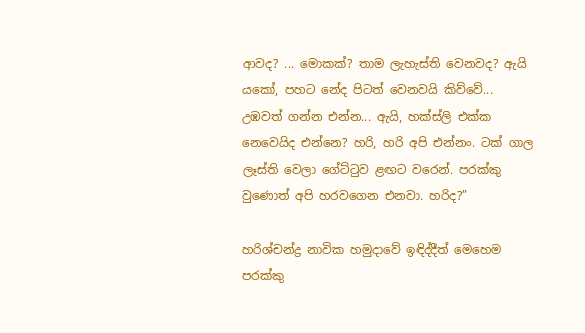ආවද? ... මොකක්? තාම ලැහැස්ති වෙනවද? ඇයි යකෝ, පහට නේද පිටත් වෙනවයි කිව්වේ... උඹවත් ගන්න එන්න... ඇයි, හක්ස්ලි එක්ක නෙවෙයිද එන්නෙ? හරි, හරි අපි එන්නං. ටක් ගාල ලෑස්ති වෙලා ගේට්ටුව ළඟට වරෙන්. පරක්කු වුණොත් අපි හරවගෙන එනවා. හරිද?”

හරිශ්චන්ද්‍ර නාවික හමුදාවේ ඉඳිද්දීත් මෙහෙම පරක්කු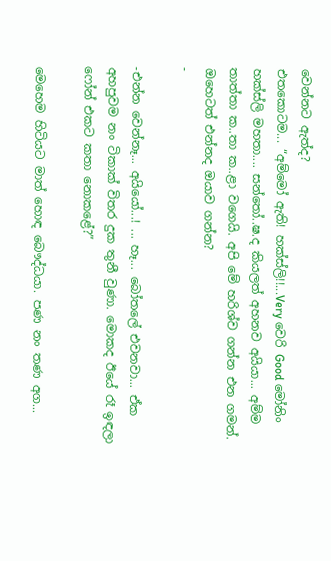වෙන්නට ඇත්ද?
එතකොටම... “අම්මෝ ඇති! හක්ස්ලි!!...Very වෙරි Good මෝනිං හක්ස්ලි මහතා.... සන්තෝ..ෂ.ද කියලත් අහනව අයියා... අම්ම තාත්තා ක..තා ක..ළා වගෙයි. අපි මේ හරිශ්ව ගන්න එන ගමන්. ඔහෙටත් එන්නද ඔයාව ගන්න?
-

-එන්න වෙන්නෑ... අයියෝ...! ... හෑ... බෝතලේ එවනවා... ඒක අහපුවම නං ටිකාක් විතර දුක තුනී වුණා. මොකද ඊයේ රෑ ඉඳලා ෆෝන් එකට කතා නොකළේ?”

මෙහෙම හිටියට මාත් හොඳ බෞද්ධයා. පණ නං තණ අග...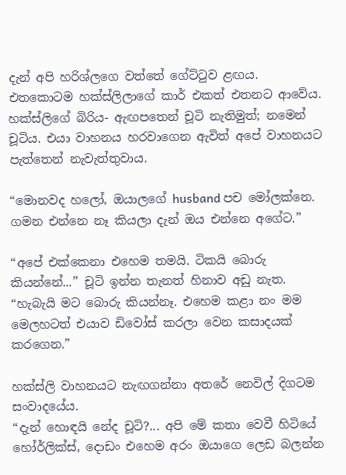දැන් අපි හරිශ්ලගෙ වත්තේ ගේට්ටුව ළඟය. එතකොටම හක්ස්ලිලාගේ කාර් එකත් එතනට ආවේය. හක්ස්ලිගේ බිරිය- ඇඟපතෙන් චූටි නැතිමුත්; නමෙන් චූටිය. එයා වාහනය හරවාගෙන ඇවිත් අපේ වාහනයට පැත්තෙන් නැවැත්තුවාය.

“මොනවද හලෝ, ඔයාලගේ husband පච මෝලක්නෙ. ගමන එන්නෙ නෑ කියලා දැන් ඔය එන්නෙ අගේට.”

“අපේ එක්කෙනා එහෙම තමයි. ටිකයි බොරු කියන්නේ...” චූටි ඉන්න තැනත් හිනාව අඩු නැත. “හැබැයි මට බොරු කියන්නෑ. එහෙම කළා නං මම මෙලහටත් එයාව ඩිවෝස් කරලා වෙන කසාදයක් කරගෙන.”

හක්ස්ලි වාහනයට නැඟගන්නා අතරේ නෙවිල් දිගටම සංවාදයේය.
“දැන් හොඳයි නේද චූටි?... අපි මේ කතා වෙවී හිටියේ හෝර්ලික්ස්, දොඩං එහෙම අරං ඔයාගෙ ලෙඩ බලන්න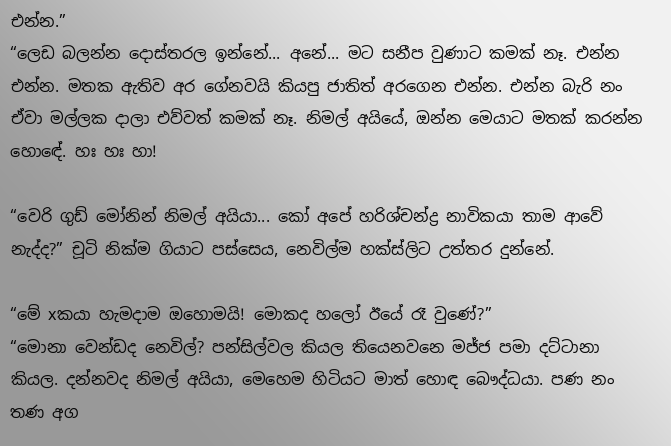එන්න.”
“ලෙඩ බලන්න දොස්තරල ඉන්නේ... අනේ... මට සනීප වුණාට කමක් නෑ. එන්න එන්න. මතක ඇතිව අර ගේනවයි කියපු ජාතිත් අරගෙන එන්න. එන්න බැරි නං ඒවා මල්ලක දාලා එව්වත් කමක් නෑ. නිමල් අයියේ, ඔන්න මෙයාට මතක් කරන්න හොඳේ. හඃ හඃ හා!

“වෙරි ගුඩ් මෝනින් නිමල් අයියා... කෝ අපේ හරිශ්චන්ද්‍ර නාවිකයා තාම ආවේ නැද්ද?” චූටි නික්ම ගියාට පස්සෙය, නෙවිල්ම හක්ස්ලිට උත්තර දුන්නේ.

“මේ xකයා හැමදාම ඔහොමයි! මොකද හලෝ ඊයේ රෑ වුණේ?”
“මොනා වෙන්ඩද නෙවිල්? පන්සිල්වල කියල තියෙනවනෙ මජ්ජ පමා දට්ටානා කියල. දන්නවද නිමල් අයියා, මෙහෙම හිටියට මාත් හොඳ බෞද්ධයා. පණ නං තණ අග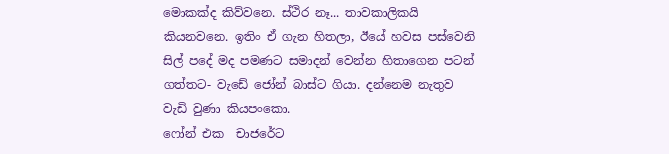මොකක්ද කිව්වනෙ. ස්ථිර නෑ... තාවකාලිකයි කියනවනෙ. ඉතිං ඒ ගැන හිතලා, ඊයේ හවස පස්වෙනි සිල් පදේ මද පමණට සමාදන් වෙන්න හිතාගෙන පටන් ගත්තට- වැඩේ ජෝන් බාස්ට ගියා. දන්නෙම නැතුව වැඩි වුණා කියපංකො.
ෆෝන් එක  චාජරේට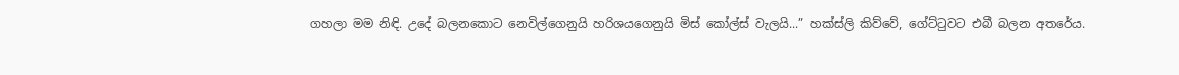ගහලා මම නිඳි. උදේ බලනකොට නෙවිල්ගෙනුයි හරිශයගෙනුයි මිස් කෝල්ස් වැලයි...” හක්ස්ලි කිව්වේ, ගේට්ටුවට එබී බලන අතරේය.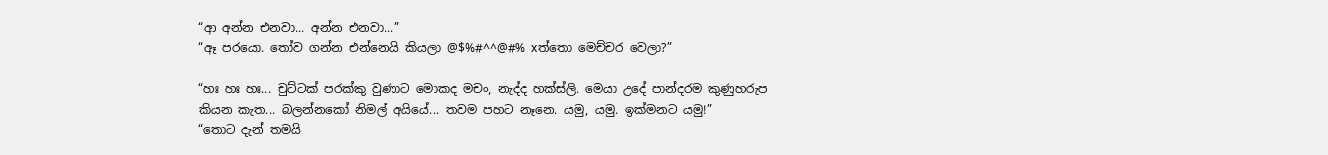“ආ අන්න එනවා... අන්න එනවා...”
“ඈ පරයො. තෝව ගන්න එන්නෙයි කියලා @$%#^^@#% xත්තො මෙච්චර වෙලා?”

“හඃ හඃ හඃ... චුට්ටක් පරක්කු වුණාට මොකද මචං, නැද්ද හක්ස්ලි. මෙයා උදේ පාන්දරම කුණුහරුප කියන කැත... බලන්නකෝ නිමල් අයියේ... තවම පහට නෑනෙ. යමු, යමු. ඉක්මනට යමු!”
“තොට දැන් තමයි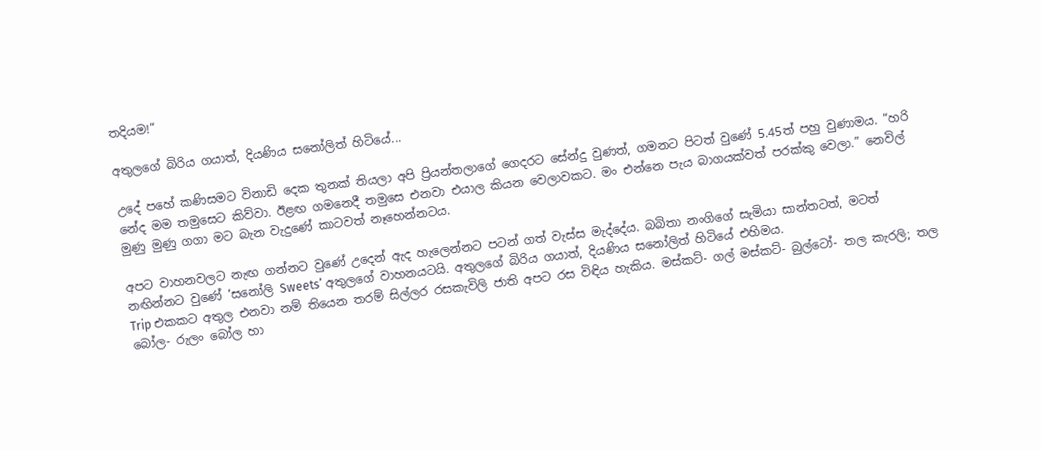තදියම!”

අතුලගේ බිරිය ගයාත්, දියණිය සනෝලිත් හිටියේ...

උදේ පහේ කණිසමට විනාඩි දෙක තුනක් තියලා අපි ප්‍රියන්තලාගේ ගෙදරට සේන්දු වුණත්, ගමනට පිටත් වුණේ 5.45ත් පහු වුණාමය. “හරි නේද මම තමුසෙට කිව්වා. ඊළඟ ගමනෙදී තමුසෙ එනවා එයාල කියන වෙලාවකට. මං එන්නෙ පැය බාගයක්වත් පරක්කු වෙලා.” නෙවිල් මුණු මුණු ගගා මට බැන වැදුණේ කාටවත් නෑහෙන්නටය.

අපට වාහනවලට නැඟ ගන්නට වුණේ උදෙන් ඇද හැලෙන්නට පටන් ගත් වැස්ස මැද්දේය. බබිතා නංගිගේ සැමියා සාන්තටත්, මටත් නඟින්නට වුණේ ‘සනෝලි Sweets’ අතුලගේ වාහනයටයි. අතුලගේ බිරිය ගයාත්, දියණිය සනෝලිත් හිටියේ එහිමය.
Trip එකකට අතුල එනවා නම් තියෙන තරම් සිල්ලර රසකැවිලි ජාති අපට රස විඳිය හැකිය. මස්කට්- ගල් මස්කට්- බුල්ටෝ- තල කැරලි; තල බෝල- රුලං බෝල හා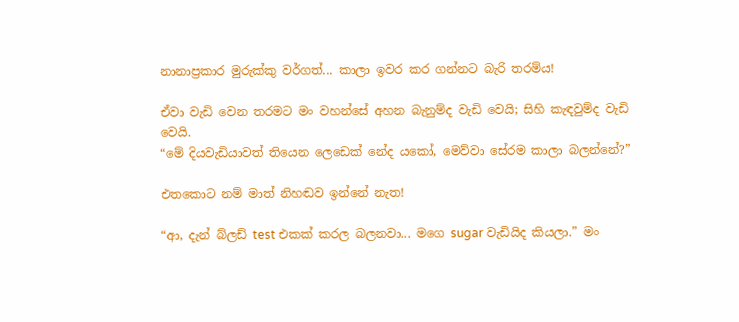නානාප්‍රකාර මුරුක්කු වර්ගත්... කාලා ඉවර කර ගන්නට බැරි තරම්ය!

ඒවා වැඩි වෙන තරමට මං වහන්සේ අහන බැනුම්ද වැඩි වෙයි; සිහි කැඳවුම්ද වැඩි වෙයි.
“මේ දියවැඩියාවත් තියෙන ලෙඩෙක් නේද යකෝ, මෙව්වා සේරම කාලා බලන්නේ?”

එතකොට නම් මාත් නිහඬව ඉන්නේ නැත!

“ආ, දැන් බ්ලඩ් test එකක් කරල බලනවා... මගෙ sugar වැඩියිද කියලා.” මං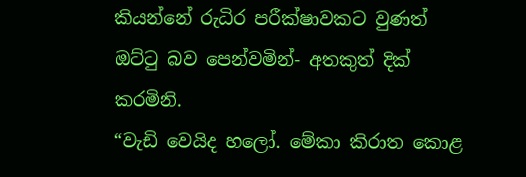කියන්නේ රුධිර පරීක්ෂාවකට වුණත් ඔට්ටු බව පෙන්වමින්- අතකුත් දික් කරමිනි.
“වැඩි වෙයිද හලෝ. මේකා කිරාත කොළ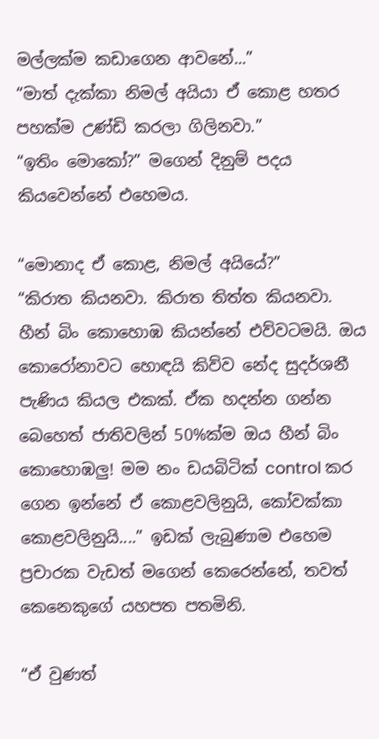මල්ලක්ම කඩාගෙන ආවනේ...”
“මාත් දැක්කා නිමල් අයියා ඒ කොළ හතර පහක්ම උණ්ඩි කරලා ගිලිනවා.”
“ඉතිං මොකෝ?” මගෙන් දිනුම් පදය කියවෙන්නේ එහෙමය.

“මොනාද ඒ කොළ, නිමල් අයියේ?”
“කිරාත කියනවා. කිරාත තිත්ත කියනවා.
හීන් බිං කොහොඹ කියන්නේ එව්වටමයි. ඔය කොරෝනාවට හොඳයි කිව්ව නේද සුදර්ශනී පැණිය කියල එකක්. ඒක හදන්න ගන්න බෙහෙත් ජාතිවලින් 50%ක්ම ඔය හීන් බිං කොහොඹලු! මම නං ඩයබිටික් control කර ගෙන ඉන්නේ ඒ කොළවලිනුයි, කෝවක්කා කොළවලිනුයි....” ඉඩක් ලැබුණාම එහෙම ප්‍රචාරක වැඩත් මගෙන් කෙරෙන්නේ, තවත් කෙනෙකුගේ යහපත පතමිනි.

“ඒ වුණත්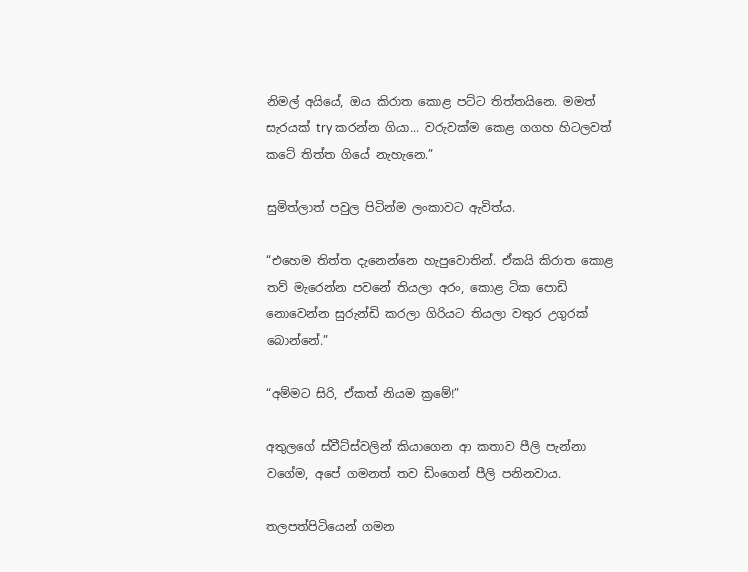නිමල් අයියේ, ඔය කිරාත කොළ පට්ට තිත්තයිනෙ. මමත් සැරයක් try කරන්න ගියා... වරුවක්ම කෙළ ගගහ හිටලවත් කටේ තිත්ත ගියේ නැහැනෙ.”

සුමිත්ලාත් පවුල පිටින්ම ලංකාවට ඇවිත්ය.

“එහෙම තිත්ත දැනෙන්නෙ හැපුවොතින්. ඒකයි කිරාත කොළ තව් මැරෙන්න පවනේ තියලා අරං, කොළ ටික පොඩි නොවෙන්න සුරුන්ඩි කරලා ගිරියට තියලා වතුර උගුරක් බොන්නේ.”

“අම්මට සිරි, ඒකත් නියම ක්‍රමේ!”

අතුලගේ ස්වීට්ස්වලින් කියාගෙන ආ කතාව පීලි පැන්නා වගේම, අපේ ගමනත් තව ඩිංගෙන් පීලි පනිනවාය.

තලපත්පිටියෙන් ගමන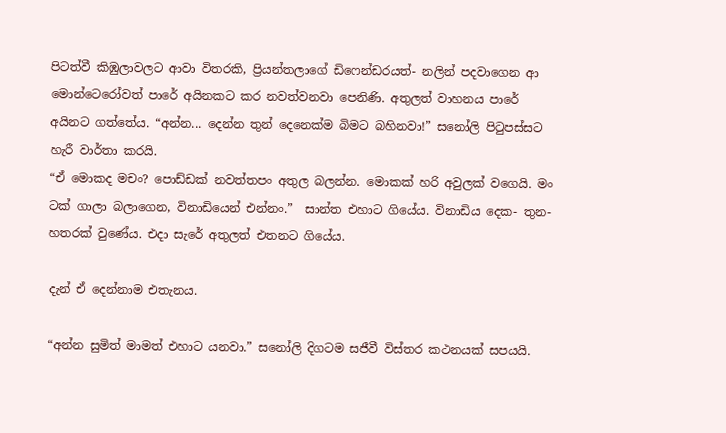පිටත්වී කිඹුලාවලට ආවා විතරකි, ප්‍රියන්තලාගේ ඩිෆෙන්ඩරයත්- නලින් පදවාගෙන ආ මොන්ටෙරෝවත් පාරේ අයිනකට කර නවත්වනවා පෙනිණි. අතුලත් වාහනය පාරේ අයිනට ගත්තේය. “අන්න... දෙන්න තුන් දෙනෙක්ම බිමට බහිනවා!” සනෝලි පිටුපස්සට හැරී වාර්තා කරයි.
“ඒ මොකද මචං? පොඩ්ඩක් නවත්තපං අතුල බලන්න. මොකක් හරි අවුලක් වගෙයි. මං ටක් ගාලා බලාගෙන, විනාඩියෙන් එන්නං.”  සාන්ත එහාට ගියේය. විනාඩිය දෙක- තුන- හතරක් වුණේය. එදා සැරේ අතුලත් එතනට ගියේය.

දැන් ඒ දෙන්නාම එතැනය.

“අන්න සුමිත් මාමත් එහාට යනවා.” සනෝලි දිගටම සජීවී විස්තර කථනයක් සපයයි.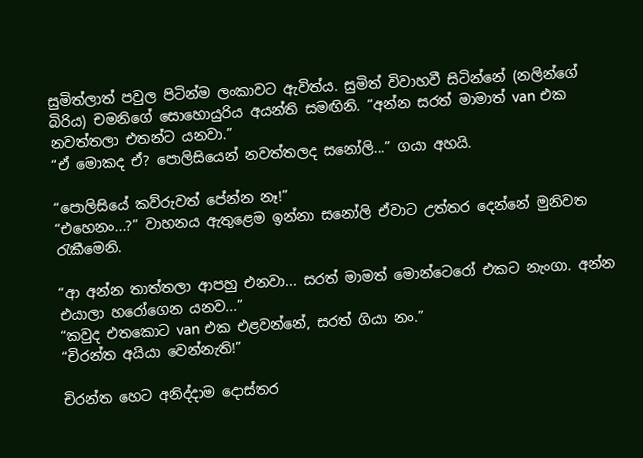සුමිත්ලාත් පවුල පිටින්ම ලංකාවට ඇවිත්ය. සුමිත් විවාහවී සිටින්නේ (නලින්ගේ බිරිය) චමනිගේ සොහොයුරිය අයන්ති සමඟිනි. “අන්න සරත් මාමාත් van එක නවත්තලා එතන්ට යනවා.”
“ඒ මොකද ඒ? පොලිසියෙන් නවත්තලද සනෝලි...” ගයා අහයි.

“පොලිසියේ කව්රුවත් පේන්න නෑ!”
“එහෙනං...?” වාහනය ඇතුළෙම ඉන්නා සනෝලි ඒවාට උත්තර දෙන්නේ මුනිවත රැකීමෙනි.

“ආ අන්න තාත්තලා ආපහු එනවා... සරත් මාමත් මොන්ටෙරෝ එකට නැංගා. අන්න එයාලා හරෝගෙන යනව...”
“කවුද එතකොට van එක එළවන්නේ, සරත් ගියා නං.”
“චිරන්ත අයියා වෙන්නැති!”

චිරන්ත හෙට අනිද්දාම දොස්තර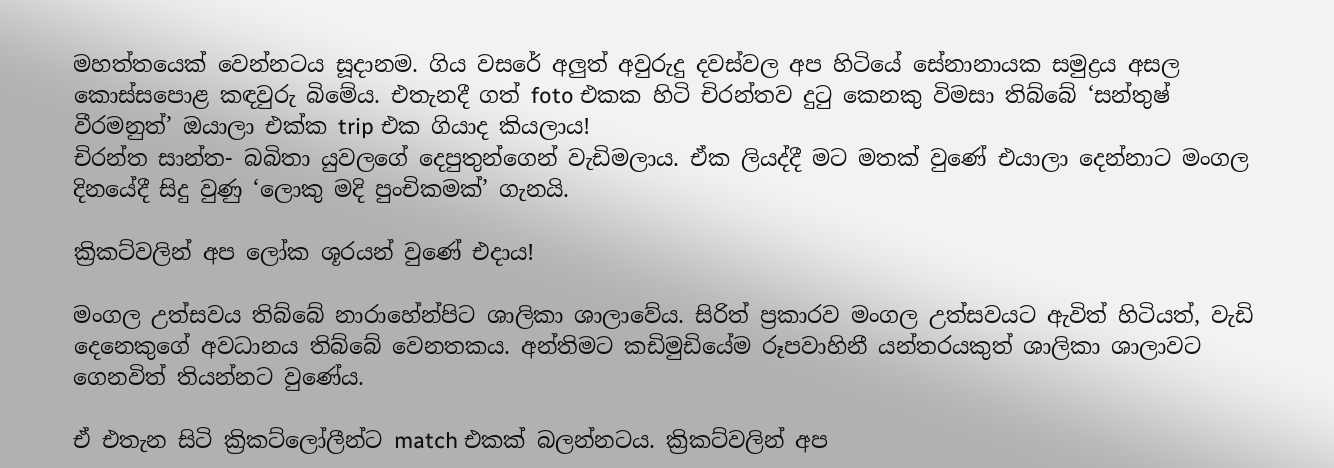මහත්තයෙක් වෙන්නටය සූදානම. ගිය වසරේ අලුත් අවුරුදු දවස්වල අප හිටියේ සේනානායක සමුද්‍රය අසල කොස්සපොළ කඳවුරු බිමේය. එතැනදී ගත් foto එකක හිටි චිරන්තව දුටු කෙනකු විමසා තිබ්බේ ‘සන්තුෂ් වීරමනුත්’ ඔයාලා එක්ක trip එක ගියාද කියලාය!
චිරන්ත සාන්ත- බබිතා යුවලගේ දෙපුතුන්ගෙන් වැඩිමලාය. ඒක ලියද්දී මට මතක් වුණේ එයාලා දෙන්නාට මංගල දිනයේදී සිදු වුණු ‘ලොකු මදි පුංචිකමක්’ ගැනයි.

ක්‍රිකට්වලින් අප ලෝක ශූරයන් වුණේ එදාය!

මංගල උත්සවය තිබ්බේ නාරාහේන්පිට ශාලිකා ශාලාවේය. සිරිත් ප්‍රකාරව මංගල උත්සවයට ඇවිත් හිටියත්, වැඩි දෙනෙකුගේ අවධානය තිබ්බේ වෙනතකය. අන්තිමට කඩිමුඩියේම රූපවාහිනී යන්තරයකුත් ශාලිකා ශාලාවට ගෙනවිත් තියන්නට වුණේය.

ඒ එතැන සිටි ක්‍රිකට්ලෝලීන්ට match එකක් බලන්නටය. ක්‍රිකට්වලින් අප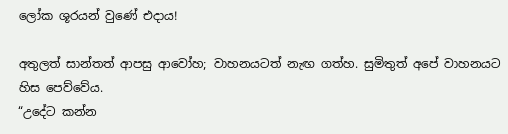ලෝක ශූරයන් වුණේ එදාය!

අතුලත් සාන්තත් ආපසු ආවෝහ; වාහනයටත් නැඟ ගත්හ. සුමිතුත් අපේ වාහනයට හිස පෙව්වේය.
“උදේට කන්න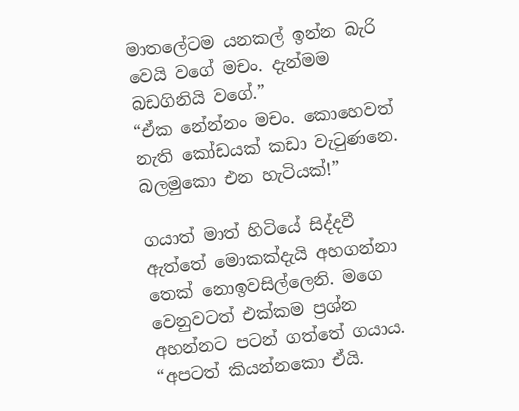මාතලේටම යනකල් ඉන්න බැරි වෙයි වගේ මචං. දැන්මම බඩගිනියි වගේ.”
“ඒක නේන්නං මචං. කොහෙවත් නැති කෝඩයක් කඩා වැටුණනෙ. බලමුකො එන හැටියක්!”

ගයාත් මාත් හිටියේ සිද්දවී ඇත්තේ මොකක්දැයි අහගන්නා තෙක් නොඉවසිල්ලෙනි. මගෙ වෙනුවටත් එක්කම ප්‍රශ්න අහන්නට පටන් ගත්තේ ගයාය.
“අපටත් කියන්නකො ඒයි.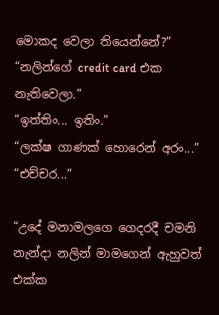මොකද වෙලා තියෙන්නේ?”
“නලින්ගේ credit card එක නැතිවෙලා.”
“ඉත්තිං... ඉතිං.”
“ලක්ෂ ගාණක් හොරෙන් අරං...”
“එච්චර...”

“උදේ මනාමලගෙ ගෙදරදී චමනි නැන්දා නලින් මාමගෙන් ඇහුවත් එක්ක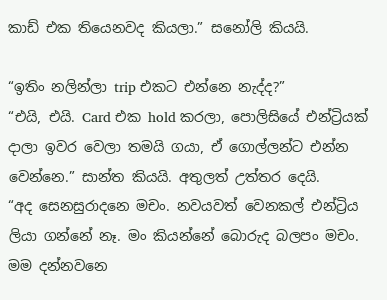කාඩ් එක තියෙනවද කියලා.” සනෝලි කියයි.

“ඉතිං නලින්ලා trip එකට එන්නෙ නැද්ද?”
“එයි, එයි. Card එක hold කරලා, පොලිසියේ එන්ට්‍රියක් දාලා ඉවර වෙලා තමයි ගයා, ඒ ගොල්ලන්ට එන්න වෙන්නෙ.” සාන්ත කියයි. අතුලත් උත්තර දෙයි.
“අද සෙනසුරාදනෙ මචං. නවයවත් වෙනකල් එන්ට්‍රිය ලියා ගන්නේ නෑ. මං කියන්නේ බොරුද බලපං මචං. මම දන්නවනෙ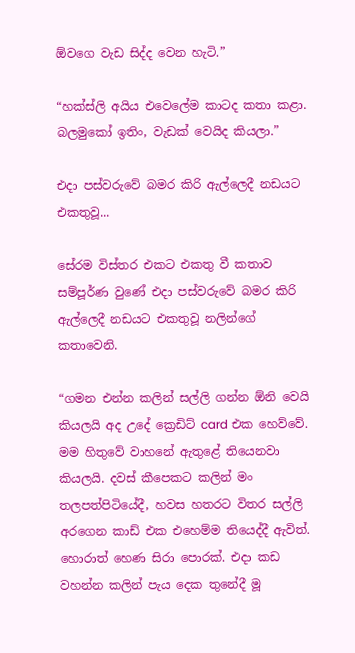ඕවගෙ වැඩ සිද්ද වෙන හැටි.”

“හක්ස්ලි අයිය එවෙලේම කාටද කතා කළා. බලමුකෝ ඉතිං, වැඩක් වෙයිද කියලා.”

එදා පස්වරුවේ බමර කිරි ඇල්ලෙදී නඩයට එකතුවූ...

සේරම විස්තර එකට එකතු වී කතාව සම්පූර්ණ වුණේ එදා පස්වරුවේ බමර කිරි ඇල්ලෙදී නඩයට එකතුවූ නලින්ගේ කතාවෙනි.

“ගමන එන්න කලින් සල්ලි ගන්න ඕනි වෙයි කියලයි අද උදේ ක්‍රෙඩිට් card එක හෙව්වේ. මම හිතුවේ වාහනේ ඇතුළේ තියෙනවා කියලයි. දවස් කීපෙකට කලින් මං තලපත්පිටියේදී, හවස හතරට විතර සල්ලි අරගෙන කාඩ් එක එහෙම්ම තියෙද්දී ඇවිත්. හොරාත් හෙණ සිරා පොරක්. එදා කඩ වහන්න කලින් පැය දෙක තුනේදී මූ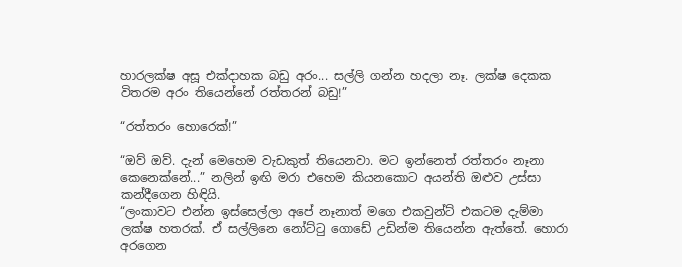හාරලක්ෂ අසූ එක්දාහක බඩු අරං... සල්ලි ගන්න හදලා නෑ. ලක්ෂ දෙකක විතරම අරං තියෙන්නේ රත්තරන් බඩු!”

“රත්තරං හොරෙක්!”

“ඔව් ඔව්. දැන් මෙහෙම වැඩකුත් තියෙනවා. මට ඉන්නෙත් රත්තරං නෑනා කෙනෙක්නේ...” නලින් ඉඟි මරා එහෙම කියනකොට අයන්ති ඔළුව උස්සා කන්දීගෙන හිඳියි.
“ලංකාවට එන්න ඉස්සෙල්ලා අපේ නෑනාත් මගෙ එකවුන්ට් එකටම දැම්මා ලක්ෂ හතරක්. ඒ සල්ලිනෙ නෝට්ටු ගොඩේ උඩින්ම තියෙන්න ඇත්තේ. හොරා අරගෙන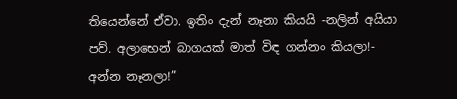තියෙන්නේ ඒවා. ඉතිං දැන් නෑනා කියයි -නලින් අයියා පව්. අලාභෙන් බාගයක් මාත් විඳ ගන්නං කියලා!- අන්න නෑනලා!”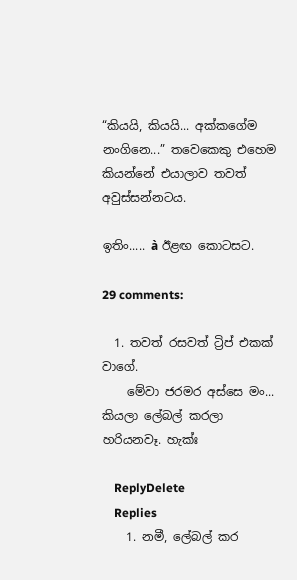“කියයි, කියයි... අක්කගේම නංගිනෙ...” තවෙකෙකු එහෙම කියන්නේ එයාලාව තවත් අවුස්සන්නටය.

ඉතිං..... à ඊළඟ කොටසට.

29 comments:

  1. තවත් රසවත් ට්‍රිප් එකක් වාගේ.
    මේවා ජරමර අස්සෙ මං... කියලා ලේබල් කරලා හරියනවෑ. හැක්ඃ

    ReplyDelete
    Replies
    1. නමී, ලේබල් කර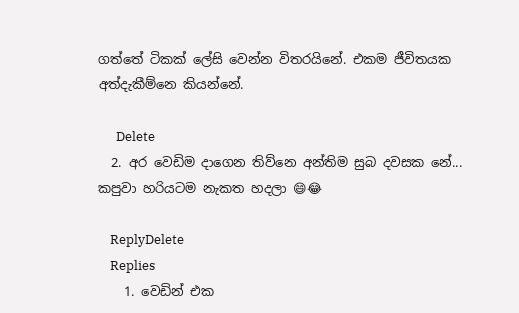ගත්තේ ටිකක් ලේසි වෙන්න විතරයිනේ. එකම ජීවිතයක අත්දැකීම්නෙ කියන්නේ.

      Delete
  2. අර වෙඩිම දාගෙන තිව්නෙ අන්තිම සුබ දවසක නේ... කපුවා හරියටම නැකත හදලා 😄😂

    ReplyDelete
    Replies
    1. වෙඩින් එක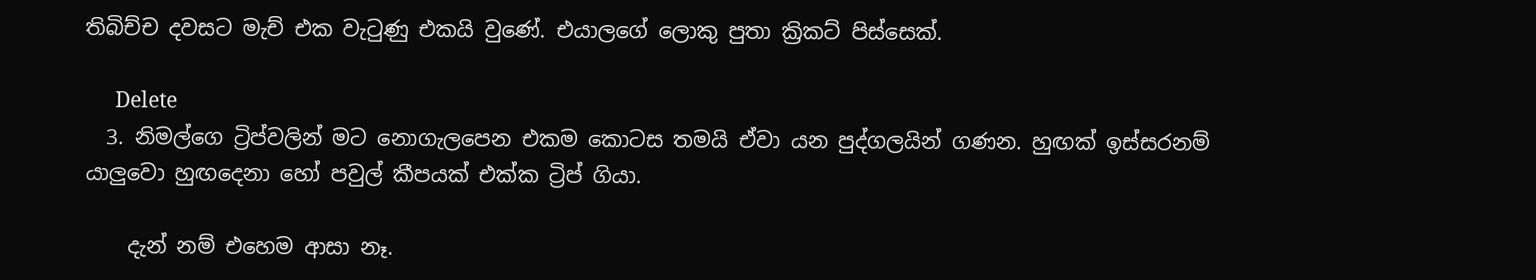තිබිච්ච දවසට මැච් එක වැටුණු එකයි වුණේ. එයාලගේ ලොකු පුතා ක්‍රිකට් පිස්සෙක්.

      Delete
  3. නිමල්ගෙ ට්‍රිප්වලින් මට නොගැලපෙන එකම කොටස තමයි ඒවා යන පුද්ගලයින් ගණන. හුඟක් ඉස්සරනම් යාලුවො හුඟදෙනා හෝ පවුල් කීපයක් එක්ක ට්‍රිප් ගියා.

    දැන් නම් එහෙම ආසා නෑ.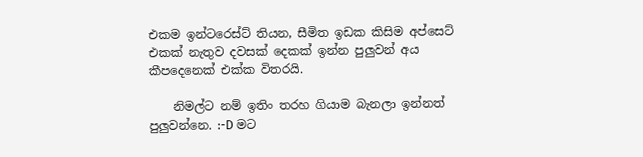එකම ඉන්ටරෙස්ට් තියන, සීමිත ඉඩක කිසිම අප්සෙට් එකක් නැතුව දවසක් දෙකක් ඉන්න පුලුවන් අය කීපදෙනෙක් එක්ක විතරයි.

    නිමල්ට නම් ඉතිං තරහ ගියාම බැනලා ඉන්නත් පුලුවන්නෙ. :-D මට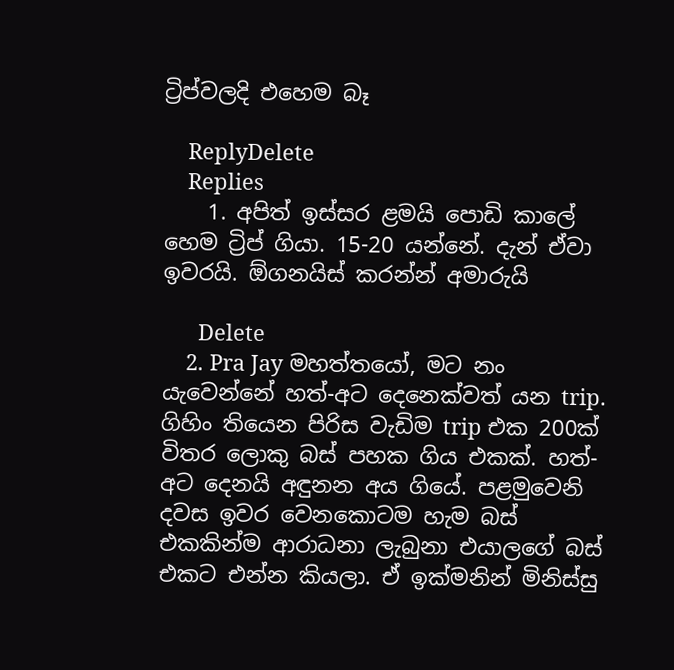ට්‍රිප්වලදි එහෙම බෑ

    ReplyDelete
    Replies
    1. අපිත් ඉස්සර ළමයි පොඩි කාලේ හෙම ට්‍රිප් ගියා. 15-20 යන්නේ. දැන් ඒවා ඉවරයි. ඕගනයිස් කරන්න් අමාරුයි

      Delete
    2. Pra Jay මහත්තයෝ, මට නං යැවෙන්නේ හත්-අට දෙනෙක්වත් යන trip. ගිහිං තියෙන පිරිස වැඩිම trip එක 200ක් විතර ලොකු බස් පහක ගිය එකක්. හත්-අට දෙනයි අඳුනන අය ගියේ. පළමුවෙනි දවස ඉවර වෙනකොටම හැම බස් එකකින්ම ආරාධනා ලැබුනා එයාලගේ බස් එකට එන්න කියලා. ඒ ඉක්මනින් මිනිස්සු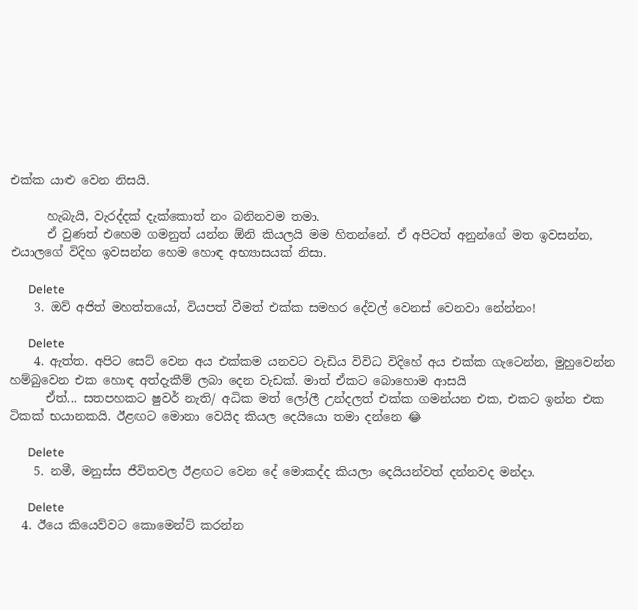එක්ක යාළු වෙන නිසයි.

      හැබැයි, වැරද්දක් දැක්කොත් නං බනිනවම තමා.
      ඒ වුණත් එහෙම ගමනුත් යන්න ඕනි කියලයි මම හිතන්නේ. ඒ අපිටත් අනුන්ගේ මත ඉවසන්න, එයාලගේ විදිහ ඉවසන්න හෙම හොඳ අභ්‍යාසයක් නිසා.

      Delete
    3. ඔව් අජිත් මහත්තයෝ, වියපත් වීමත් එක්ක සමහර දේවල් වෙනස් වෙනවා නේන්නං!

      Delete
    4. ඇත්ත. අපිට සෙට් වෙන අය එක්කම යනවට වැඩිය විවිධ විදිහේ අය එක්ක ගැටෙන්න, මුහුවෙන්න හම්බුවෙන එක හොඳ අත්දැකීම් ලබා දෙන වැඩක්. මාත් ඒකට බොහොම ආසයි
      ඒත්... සතපහකට ෂුවර් නැති/ අධික මත් ලෝලී උන්දලත් එක්ක ගමන්යන එක, එකට ඉන්න එක ටිකක් භයානකයි. ඊළඟට මොනා වෙයිද කියල දෙයියො තමා දන්නෙ 😂

      Delete
    5. නමී, මනුස්ස ජීවිතවල ඊළඟට වෙන දේ මොකද්ද කියලා දෙයියන්වත් දන්නවද මන්දා.

      Delete
  4. ඊයෙ කියෙව්වට කොමෙන්ට් කරන්න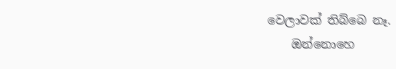වෙලාවක් තිබ්බෙ නෑ.
    ඔන්නොහෙ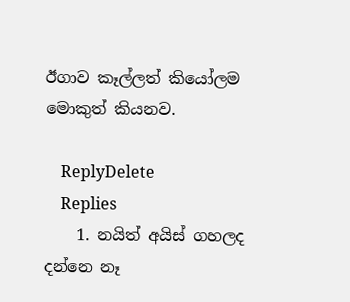ඊගාව කෑල්ලත් කියෝලම මොකුත් කියනව.

    ReplyDelete
    Replies
    1. නයිත් අයිස් ගහලද දන්නෙ නෑ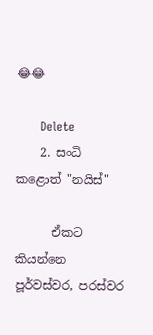😂😂

      Delete
    2. සංධි කළොත් "නයිස්"

      ඒකට කියන්නෙ පූර්වස්වර, පරස්වර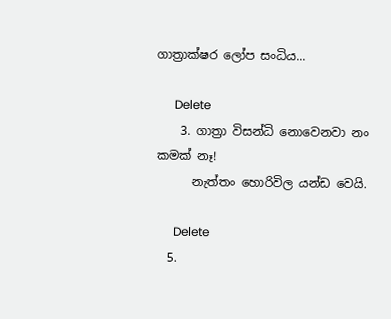ගාත්‍රාක්ෂර ලෝප සංධිය...

      Delete
    3. ගාත්‍රා විසන්ධි නොවෙනවා නං කමක් නෑ!
      නැත්තං හොරිවිල යන්ඩ වෙයි.

      Delete
  5.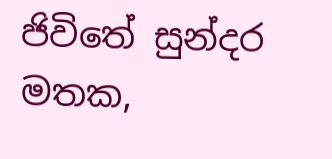ජිවිතේ සුන්දර මතක,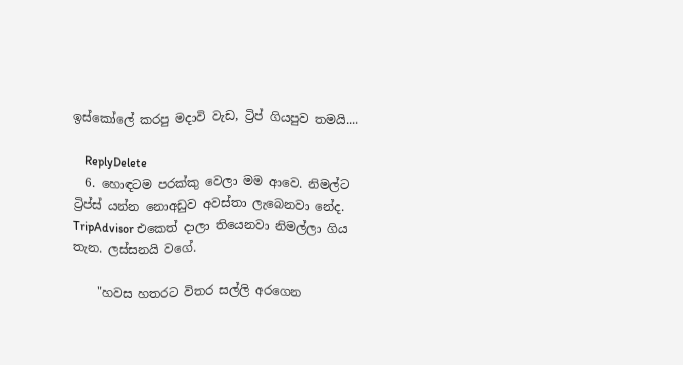ඉස්කෝලේ කරපු මදාවි වැඩ, ට්‍රිප් ගියපුව තමයි....

    ReplyDelete
  6. හොඳටම පරක්කු වෙලා මම ආවෙ. නිමල්ට ට්‍රිප්ස් යන්න නොඅඩුව අවස්තා ලැබෙනවා නේද. TripAdvisor එකෙත් දාලා තියෙනවා නිමල්ලා ගිය තැන. ලස්සනයි වගේ.

    "හවස හතරට විතර සල්ලි අරගෙන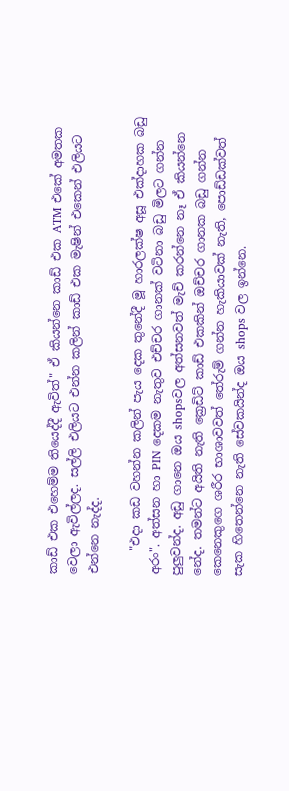කාඩ් එක එහෙම්ම තියෙද්දී ඇවිත්" ඒ කියන්නෙ කාඩ් එක ATM එකේ අමතක වෙලා ඇවිල්ලද. සල්ලි එලියට එන්න කලින් කාඩ් එක මැෂින් එකෙන් එලියට එන්නෙ නැද්ද.

    "එදා කඩ වහන්න කලින් පැය දෙක තුනේදී මූ හාරලක්ෂ අසූ එක්දාහක බඩු අරං". අත්සන හා PIN දෙකම නැතුව එච්චර ගානක් වටිනා බඩු මිලට ගන්න පුලුවන්ද. අඩු ගානෙ ඔය shopsවල අත්සනවත් මැච් කරන්නෙ නෑ ඒ කියන්නෙ නේද. තමන්ට අයිති නැති ක්‍රෙඩිට් කාඩ් එකකින් ඔච්චර ගානක බඩු ගන්න කෙනෙකුගෙ ශරීර භාශාවවත් තේරුම් ගන්න හැකියාවක් නැති, පොඩ්ඩක්වත් සැක හිතෙන්නෙ නැති සේවකයින්ද ඔය shops වල ඉන්නෙ.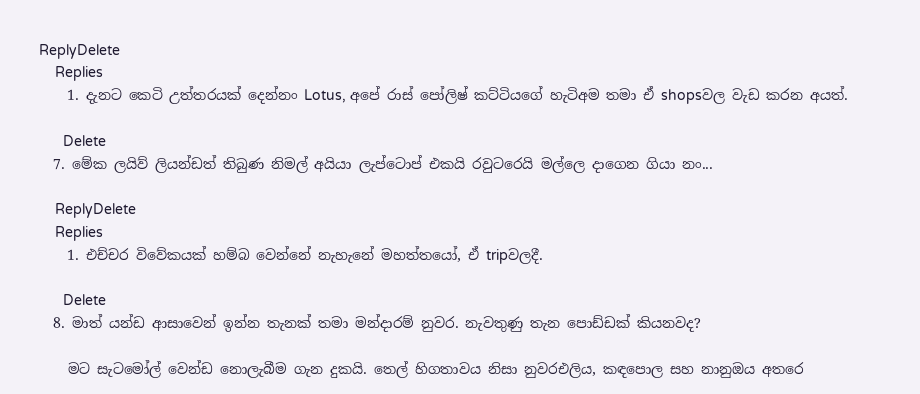ReplyDelete
    Replies
    1. දැනට කෙටි උත්තරයක් දෙන්නං Lotus, අපේ රාස් පෝලිෂ් කට්ටියගේ හැටිඅම තමා ඒ shopsවල වැඩ කරන අයත්.

      Delete
  7. මේක ලයිව් ලියන්ඩත් තිබුණ නිමල් අයියා ලැප්ටොප් එකයි රවුටරෙයි මල්ලෙ දාගෙන ගියා නං...

    ReplyDelete
    Replies
    1. එච්චර විවේකයක් හම්බ වෙන්නේ නැහැනේ මහත්තයෝ, ඒ tripවලදී.

      Delete
  8. මාත් යන්ඩ ආසාවෙන් ඉන්න තැනක් තමා මන්දාරම් නුවර. නැවතුණු තැන පොඩ්ඩක් කියනවද?

    මට සැටමෝල් වෙන්ඩ නොලැබීම ගැන දුකයි. තෙල් හිගතාවය නිසා නුවරඑලිය, කඳපොල සහ නානුඔය අතරෙ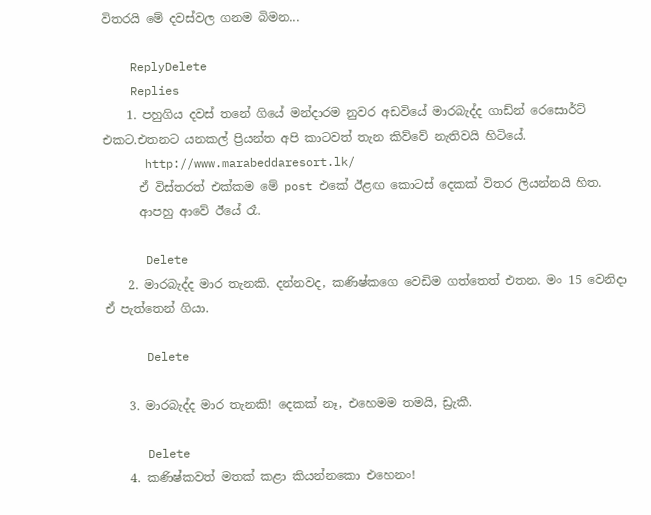විතරයි මේ දවස්වල ගනම බිමන...

    ReplyDelete
    Replies
    1. පහුගිය දවස් තනේ ගියේ මන්දාරම නුවර අඩවියේ මාරබැද්ද ගාඩ්න් රෙසොර්ට් එකට.එතනට යනකල් ප්‍රියන්ත අපි කාටවත් තැන කිව්වේ නැතිවයි හිටියේ.
      http://www.marabeddaresort.lk/
      ඒ විස්තරත් එක්කම මේ post එකේ ඊළඟ කොටස් දෙකක් විතර ලියන්නයි හිත.
      ආපහු ආවේ ඊයේ රෑ.

      Delete
    2. මාරබැද්ද මාර තැනකි. දන්නවද, කණිෂ්කගෙ වෙඩිම ගත්තෙත් එතන. මං 15 වෙනිදා ඒ පැත්තෙන් ගියා.

      Delete

    3. මාරබැද්ද මාර තැනකි! දෙකක් නෑ, එහෙමම තමයි, ඩ්‍රැකී.

      Delete
    4. කණිෂ්කවත් මතක් කළා කියන්නකො එහෙනං!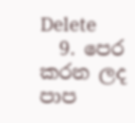Delete
  9. පෙර කරන ලද පාප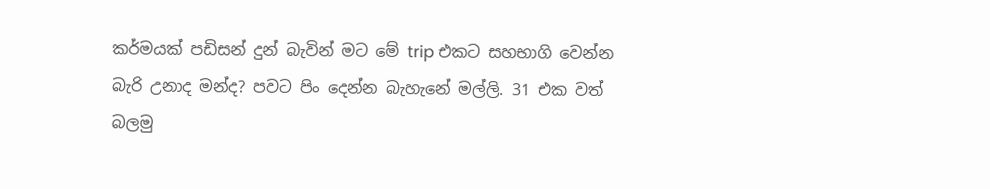කර්මයක් පඩිසන් දුන් බැවින් මට මේ trip එකට සහභාගි වෙන්න බැරි උනාද මන්ද? පවට පිං දෙන්න බැහැනේ මල්ලි. 31 එක වත් බලමු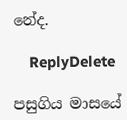නේද.

    ReplyDelete

පසුගිය මාසයේ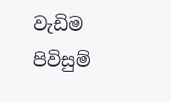වැඩිම පිවිසුම්